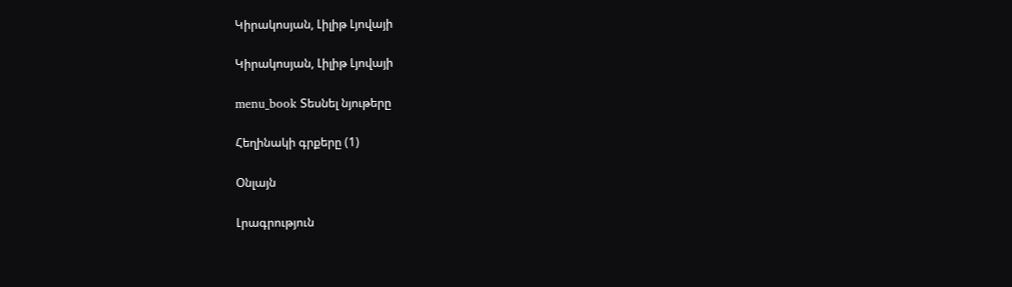Կիրակոսյան, Լիլիթ Լյովայի

Կիրակոսյան, Լիլիթ Լյովայի

menu_book Տեսնել նյութերը

Հեղինակի գրքերը (1)

Օնլայն

Լրագրություն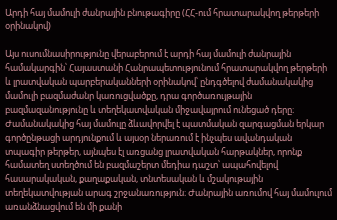Արդի հայ մամուլի ժանրային բնութագիրը (ՀՀ-ում հրատարակվող թերթերի օրինակով)

Այս ուսումնասիրությունը վերաբերում է արդի հայ մամուլի ժանրային համակարգին՝ Հայաստանի Հանրապետությունում հրատարակվող թերթերի և լրատվական պարբերականների օրինակով՝ ընդգծելով ժամանակակից մամուլի բազմաժանր կառուցվածքը, դրա գործառույթային բազմազանությունը և տեղեկատվական միջավայրում ունեցած դերը։ Ժամանակակից հայ մամուլը ձևավորվել է պատմական զարգացման երկար գործընթացի արդյունքում և այսօր ներառում է ինչպես ավանդական տպագիր թերթեր, այնպես էլ առցանց լրատվական հարթակներ, որոնք համատեղ ստեղծում են բազմաշերտ մեդիա դաշտ՝ ապահովելով հասարակական, քաղաքական, տնտեսական և մշակութային տեղեկատվության արագ շրջանառություն։ Ժանրային առումով հայ մամուլում առանձնացվում են մի քանի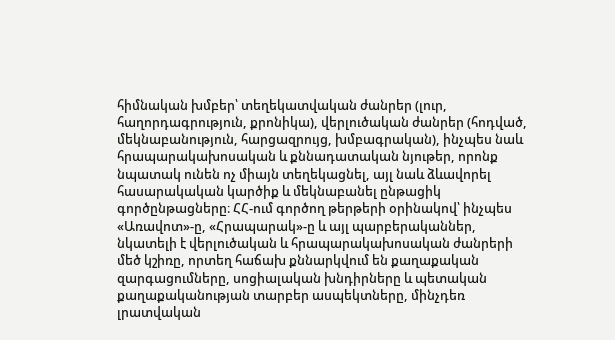հիմնական խմբեր՝ տեղեկատվական ժանրեր (լուր, հաղորդագրություն, քրոնիկա), վերլուծական ժանրեր (հոդված, մեկնաբանություն, հարցազրույց, խմբագրական), ինչպես նաև հրապարակախոսական և քննադատական նյութեր, որոնք նպատակ ունեն ոչ միայն տեղեկացնել, այլ նաև ձևավորել հասարակական կարծիք և մեկնաբանել ընթացիկ գործընթացները։ ՀՀ-ում գործող թերթերի օրինակով՝ ինչպես «Առավոտ»-ը, «Հրապարակ»-ը և այլ պարբերականներ, նկատելի է վերլուծական և հրապարակախոսական ժանրերի մեծ կշիռը, որտեղ հաճախ քննարկվում են քաղաքական զարգացումները, սոցիալական խնդիրները և պետական քաղաքականության տարբեր ասպեկտները, մինչդեռ լրատվական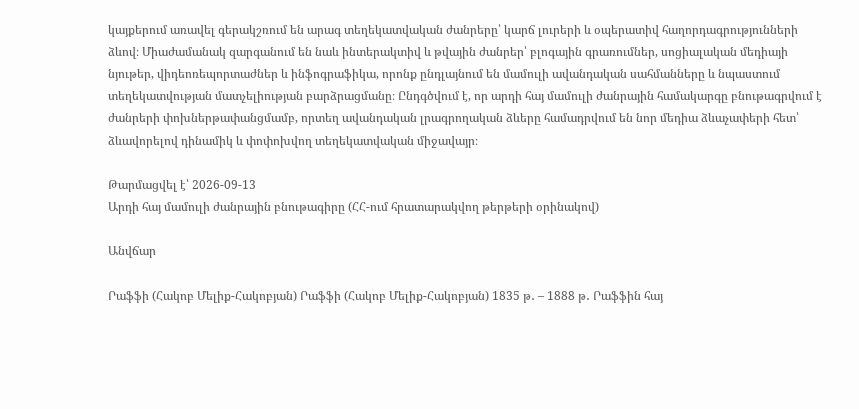կայքերում առավել գերակշռում են արագ տեղեկատվական ժանրերը՝ կարճ լուրերի և օպերատիվ հաղորդագրությունների ձևով։ Միաժամանակ զարգանում են նաև ինտերակտիվ և թվային ժանրեր՝ բլոգային գրառումներ, սոցիալական մեդիայի նյութեր, վիդեոռեպորտաժներ և ինֆոգրաֆիկա, որոնք ընդլայնում են մամուլի ավանդական սահմանները և նպաստում տեղեկատվության մատչելիության բարձրացմանը։ Ընդգծվում է, որ արդի հայ մամուլի ժանրային համակարգը բնութագրվում է ժանրերի փոխներթափանցմամբ, որտեղ ավանդական լրագրողական ձևերը համադրվում են նոր մեդիա ձևաչափերի հետ՝ ձևավորելով դինամիկ և փոփոխվող տեղեկատվական միջավայր։

Թարմացվել է՝ 2026-09-13
Արդի հայ մամուլի ժանրային բնութագիրը (ՀՀ-ում հրատարակվող թերթերի օրինակով)

Անվճար

Րաֆֆի (Հակոբ Մելիք-Հակոբյան) Րաֆֆի (Հակոբ Մելիք-Հակոբյան) 1835 թ․ – 1888 թ․ Րաֆֆին հայ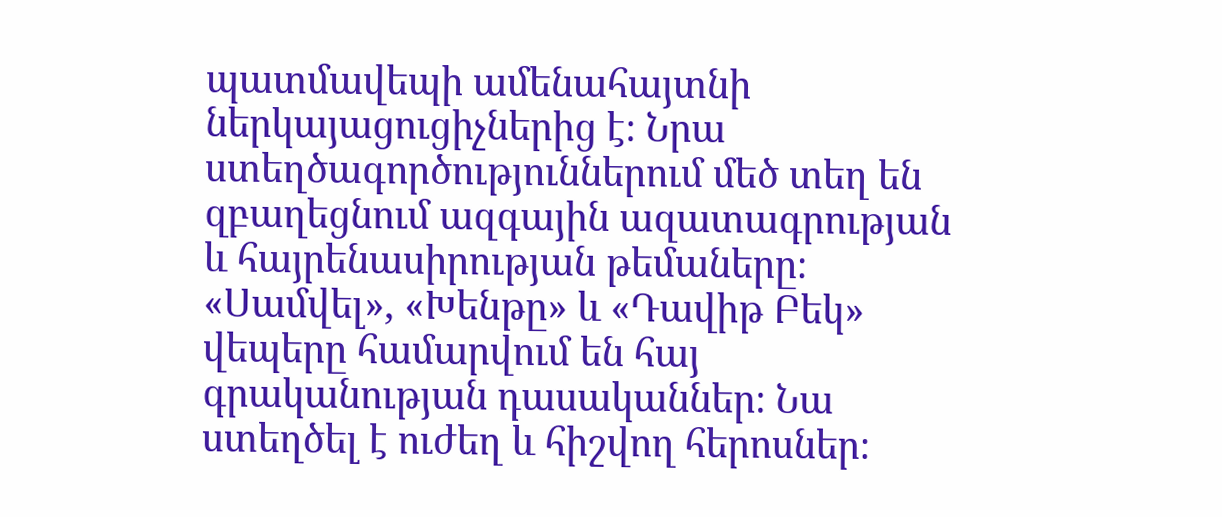պատմավեպի ամենահայտնի ներկայացուցիչներից է։ Նրա ստեղծագործություններում մեծ տեղ են զբաղեցնում ազգային ազատագրության և հայրենասիրության թեմաները։ «Սամվել», «Խենթը» և «Դավիթ Բեկ» վեպերը համարվում են հայ գրականության դասականներ։ Նա ստեղծել է ուժեղ և հիշվող հերոսներ։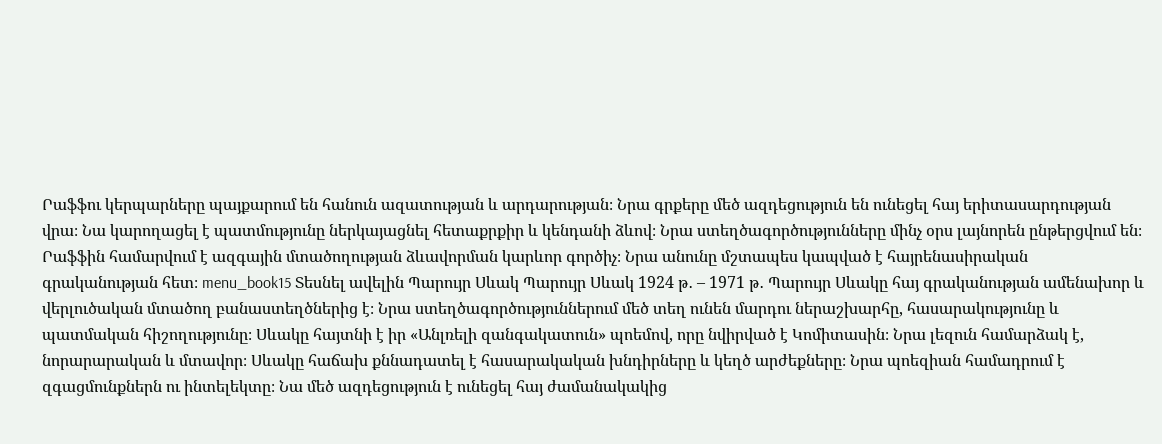Րաֆֆու կերպարները պայքարում են հանուն ազատության և արդարության։ Նրա գրքերը մեծ ազդեցություն են ունեցել հայ երիտասարդության վրա։ Նա կարողացել է պատմությունը ներկայացնել հետաքրքիր և կենդանի ձևով։ Նրա ստեղծագործությունները մինչ օրս լայնորեն ընթերցվում են։ Րաֆֆին համարվում է ազգային մտածողության ձևավորման կարևոր գործիչ։ Նրա անունը մշտապես կապված է հայրենասիրական գրականության հետ։ menu_book15 Տեսնել ավելին Պարույր Սևակ Պարույր Սևակ 1924 թ․ – 1971 թ․ Պարույր Սևակը հայ գրականության ամենախոր և վերլուծական մտածող բանաստեղծներից է։ Նրա ստեղծագործություններում մեծ տեղ ունեն մարդու ներաշխարհը, հասարակությունը և պատմական հիշողությունը։ Սևակը հայտնի է իր «Անլռելի զանգակատուն» պոեմով, որը նվիրված է Կոմիտասին։ Նրա լեզուն համարձակ է, նորարարական և մտավոր։ Սևակը հաճախ քննադատել է հասարակական խնդիրները և կեղծ արժեքները։ Նրա պոեզիան համադրում է զգացմունքներն ու ինտելեկտը։ Նա մեծ ազդեցություն է ունեցել հայ ժամանակակից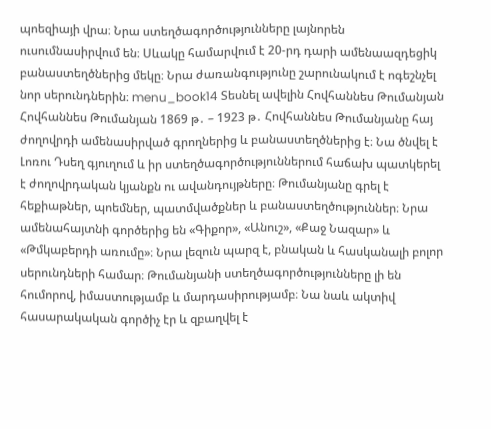պոեզիայի վրա։ Նրա ստեղծագործությունները լայնորեն ուսումնասիրվում են։ Սևակը համարվում է 20-րդ դարի ամենաազդեցիկ բանաստեղծներից մեկը։ Նրա ժառանգությունը շարունակում է ոգեշնչել նոր սերունդներին։ menu_book14 Տեսնել ավելին Հովհաննես Թումանյան Հովհաննես Թումանյան 1869 թ․ – 1923 թ․ Հովհաննես Թումանյանը հայ ժողովրդի ամենասիրված գրողներից և բանաստեղծներից է։ Նա ծնվել է Լոռու Դսեղ գյուղում և իր ստեղծագործություններում հաճախ պատկերել է ժողովրդական կյանքն ու ավանդույթները։ Թումանյանը գրել է հեքիաթներ, պոեմներ, պատմվածքներ և բանաստեղծություններ։ Նրա ամենահայտնի գործերից են «Գիքոր», «Անուշ», «Քաջ Նազար» և «Թմկաբերդի առումը»։ Նրա լեզուն պարզ է, բնական և հասկանալի բոլոր սերունդների համար։ Թումանյանի ստեղծագործությունները լի են հումորով, իմաստությամբ և մարդասիրությամբ։ Նա նաև ակտիվ հասարակական գործիչ էր և զբաղվել է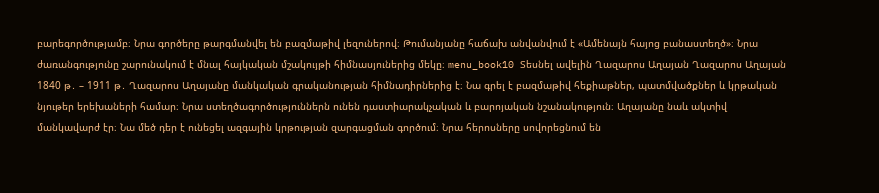բարեգործությամբ։ Նրա գործերը թարգմանվել են բազմաթիվ լեզուներով։ Թումանյանը հաճախ անվանվում է «Ամենայն հայոց բանաստեղծ»։ Նրա ժառանգությունը շարունակում է մնալ հայկական մշակույթի հիմնասյուներից մեկը։ menu_book10 Տեսնել ավելին Ղազարոս Աղայան Ղազարոս Աղայան 1840 թ․ – 1911 թ․ Ղազարոս Աղայանը մանկական գրականության հիմնադիրներից է։ Նա գրել է բազմաթիվ հեքիաթներ, պատմվածքներ և կրթական նյութեր երեխաների համար։ Նրա ստեղծագործություններն ունեն դաստիարակչական և բարոյական նշանակություն։ Աղայանը նաև ակտիվ մանկավարժ էր։ Նա մեծ դեր է ունեցել ազգային կրթության զարգացման գործում։ Նրա հերոսները սովորեցնում են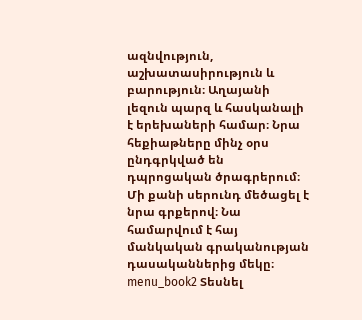ազնվություն, աշխատասիրություն և բարություն։ Աղայանի լեզուն պարզ և հասկանալի է երեխաների համար։ Նրա հեքիաթները մինչ օրս ընդգրկված են դպրոցական ծրագրերում։ Մի քանի սերունդ մեծացել է նրա գրքերով։ Նա համարվում է հայ մանկական գրականության դասականներից մեկը։ menu_book2 Տեսնել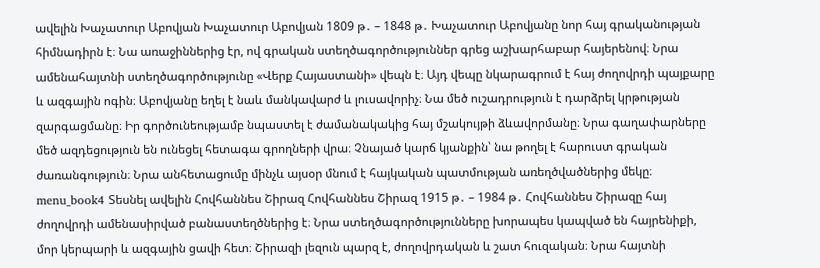ավելին Խաչատուր Աբովյան Խաչատուր Աբովյան 1809 թ․ – 1848 թ․ Խաչատուր Աբովյանը նոր հայ գրականության հիմնադիրն է։ Նա առաջիններից էր, ով գրական ստեղծագործություններ գրեց աշխարհաբար հայերենով։ Նրա ամենահայտնի ստեղծագործությունը «Վերք Հայաստանի» վեպն է։ Այդ վեպը նկարագրում է հայ ժողովրդի պայքարը և ազգային ոգին։ Աբովյանը եղել է նաև մանկավարժ և լուսավորիչ։ Նա մեծ ուշադրություն է դարձրել կրթության զարգացմանը։ Իր գործունեությամբ նպաստել է ժամանակակից հայ մշակույթի ձևավորմանը։ Նրա գաղափարները մեծ ազդեցություն են ունեցել հետագա գրողների վրա։ Չնայած կարճ կյանքին՝ նա թողել է հարուստ գրական ժառանգություն։ Նրա անհետացումը մինչև այսօր մնում է հայկական պատմության առեղծվածներից մեկը։ menu_book4 Տեսնել ավելին Հովհաննես Շիրազ Հովհաննես Շիրազ 1915 թ․ – 1984 թ․ Հովհաննես Շիրազը հայ ժողովրդի ամենասիրված բանաստեղծներից է։ Նրա ստեղծագործությունները խորապես կապված են հայրենիքի, մոր կերպարի և ազգային ցավի հետ։ Շիրազի լեզուն պարզ է, ժողովրդական և շատ հուզական։ Նրա հայտնի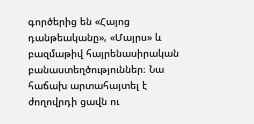գործերից են «Հայոց դանթեականը», «Մայրս» և բազմաթիվ հայրենասիրական բանաստեղծություններ։ Նա հաճախ արտահայտել է ժողովրդի ցավն ու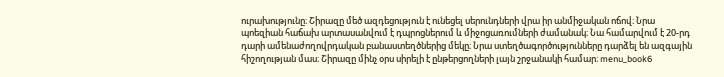ուրախությունը։ Շիրազը մեծ ազդեցություն է ունեցել սերունդների վրա իր անմիջական ոճով։ Նրա պոեզիան հաճախ արտասանվում է դպրոցներում և միջոցառումների ժամանակ։ Նա համարվում է 20-րդ դարի ամենաժողովրդական բանաստեղծներից մեկը։ Նրա ստեղծագործությունները դարձել են ազգային հիշողության մաս։ Շիրազը մինչ օրս սիրելի է ընթերցողների լայն շրջանակի համար։ menu_book6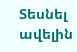Տեսնել ավելին